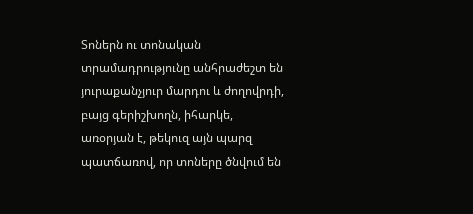Տոներն ու տոնական տրամադրությունը անհրաժեշտ են յուրաքանչյուր մարդու և ժողովրդի, բայց գերիշխողն, իհարկե, առօրյան է, թեկուզ այն պարզ պատճառով, որ տոները ծնվում են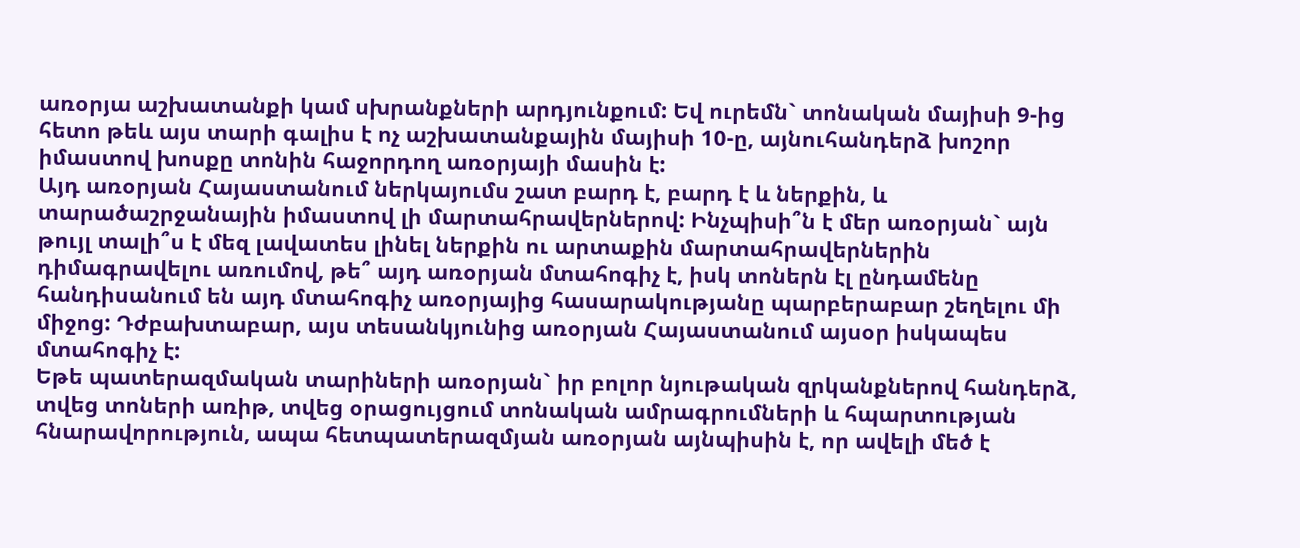առօրյա աշխատանքի կամ սխրանքների արդյունքում: Եվ ուրեմն` տոնական մայիսի 9-ից հետո թեև այս տարի գալիս է ոչ աշխատանքային մայիսի 10-ը, այնուհանդերձ խոշոր իմաստով խոսքը տոնին հաջորդող առօրյայի մասին է:
Այդ առօրյան Հայաստանում ներկայումս շատ բարդ է, բարդ է և ներքին, և տարածաշրջանային իմաստով լի մարտահրավերներով: Ինչպիսի՞ն է մեր առօրյան` այն թույլ տալի՞ս է մեզ լավատես լինել ներքին ու արտաքին մարտահրավերներին դիմագրավելու առումով, թե՞ այդ առօրյան մտահոգիչ է, իսկ տոներն էլ ընդամենը հանդիսանում են այդ մտահոգիչ առօրյայից հասարակությանը պարբերաբար շեղելու մի միջոց: Դժբախտաբար, այս տեսանկյունից առօրյան Հայաստանում այսօր իսկապես մտահոգիչ է:
Եթե պատերազմական տարիների առօրյան` իր բոլոր նյութական զրկանքներով հանդերձ, տվեց տոների առիթ, տվեց օրացույցում տոնական ամրագրումների և հպարտության հնարավորություն, ապա հետպատերազմյան առօրյան այնպիսին է, որ ավելի մեծ է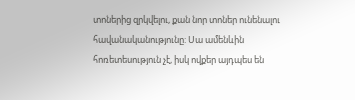տոներից զրկվելու, քան նոր տոներ ունենալու հավանականությունը: Սա ամենևին հոռետեսություն չէ, իսկ ովքեր այդպես են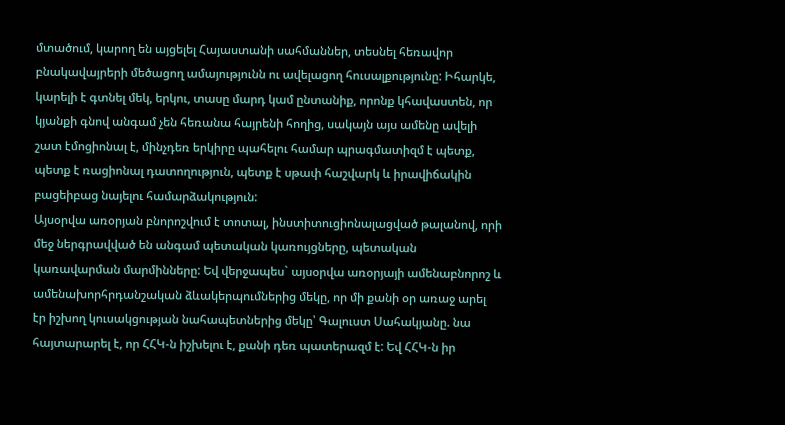մտածում, կարող են այցելել Հայաստանի սահմաններ, տեսնել հեռավոր բնակավայրերի մեծացող ամայությունն ու ավելացող հուսալքությունը: Իհարկե, կարելի է գտնել մեկ, երկու, տասը մարդ կամ ընտանիք, որոնք կհավաստեն, որ կյանքի գնով անգամ չեն հեռանա հայրենի հողից, սակայն այս ամենը ավելի շատ էմոցիոնալ է, մինչդեռ երկիրը պահելու համար պրագմատիզմ է պետք, պետք է ռացիոնալ դատողություն, պետք է սթափ հաշվարկ և իրավիճակին բացեիբաց նայելու համարձակություն:
Այսօրվա առօրյան բնորոշվում է տոտալ, ինստիտուցիոնալացված թալանով, որի մեջ ներգրավված են անգամ պետական կառույցները, պետական կառավարման մարմինները: Եվ վերջապես` այսօրվա առօրյայի ամենաբնորոշ և ամենախորհրդանշական ձևակերպումներից մեկը, որ մի քանի օր առաջ արել էր իշխող կուսակցության նահապետներից մեկը՝ Գալուստ Սահակյանը. նա հայտարարել է, որ ՀՀԿ-ն իշխելու է, քանի դեռ պատերազմ է: Եվ ՀՀԿ-ն իր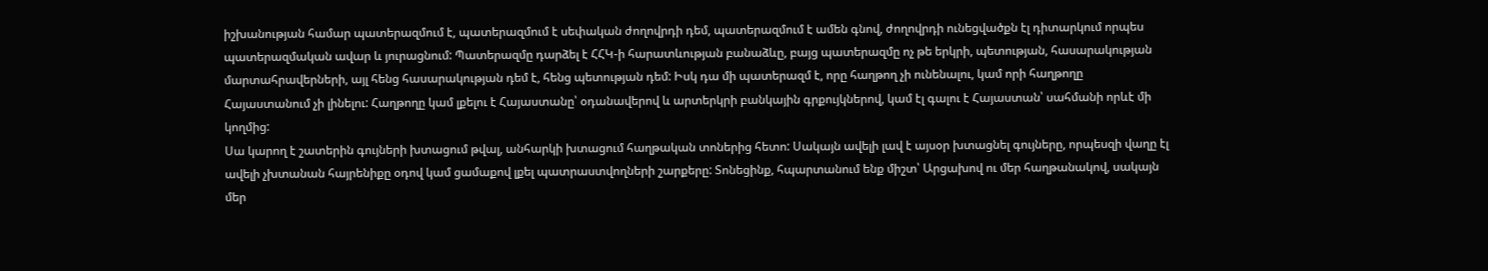իշխանության համար պատերազմում է, պատերազմում է սեփական ժողովրդի դեմ, պատերազմում է ամեն գնով, ժողովրդի ունեցվածքն էլ դիտարկում որպես պատերազմական ավար և յուրացնում: Պատերազմը դարձել է ՀՀԿ-ի հարատևության բանաձևը, բայց պատերազմը ոչ թե երկրի, պետության, հասարակության մարտահրավերների, այլ հենց հասարակության դեմ է, հենց պետության դեմ: Իսկ դա մի պատերազմ է, որը հաղթող չի ունենալու, կամ որի հաղթողը Հայաստանում չի լինելու: Հաղթողը կամ լքելու է Հայաստանը՝ օդանավերով և արտերկրի բանկային գրքույկներով, կամ էլ գալու է Հայաստան՝ սահմանի որևէ մի կողմից:
Սա կարող է շատերին գույների խտացում թվալ, անհարկի խտացում հաղթական տոներից հետո: Սակայն ավելի լավ է այսօր խտացնել գույները, որպեսզի վաղը էլ ավելի չխտանան հայրենիքը օդով կամ ցամաքով լքել պատրաստվողների շարքերը: Տոնեցինք, հպարտանում ենք միշտ՝ Արցախով ու մեր հաղթանակով, սակայն մեր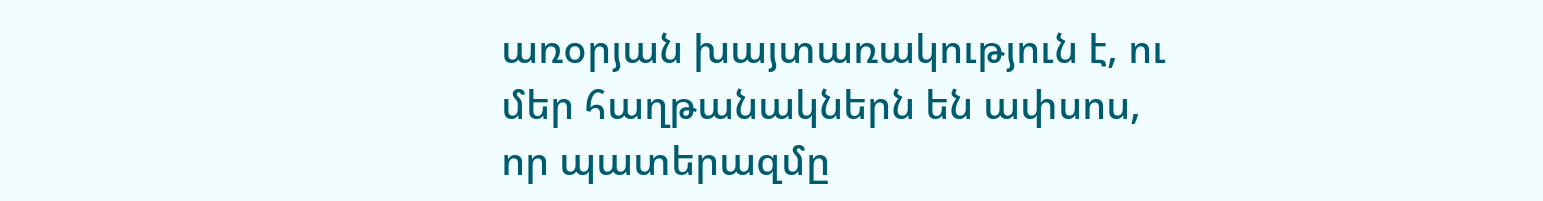առօրյան խայտառակություն է, ու մեր հաղթանակներն են ափսոս, որ պատերազմը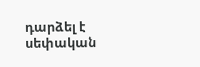դարձել է սեփական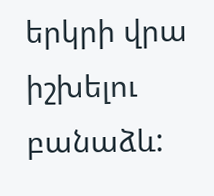երկրի վրա իշխելու բանաձև: